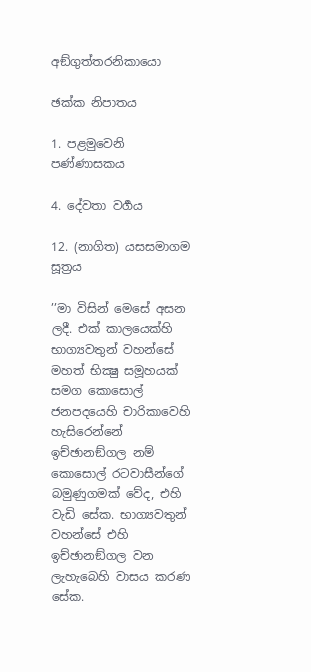අඞ්ගුත්තරනිකායො

ඡක්ක නිපාතය

1. පළමුවෙනි පණ්ණාසකය

4. දේවතා වර්‍ගය

12. (නාගිත) යසසමාගම සූත්‍රය

’’මා විසින් මෙසේ අසන ලදී. එක් කාලයෙක්හි භාග්‍යවතුන් වහන්සේ මහත් භික්‍ෂු සමූහයක් සමග කොසොල් ජනපදයෙහි චාරිකාවෙහි හැසිරෙන්නේ ඉච්ඡානඞ්ගල නම් කොසොල් රටවාසීන්ගේ බමුණුගමක් වේද, එහි වැඩි සේක. භාග්‍යවතුන් වහන්සේ එහි ඉච්ඡානඞ්ගල වන ලැහැබෙහි වාසය කරණ සේක.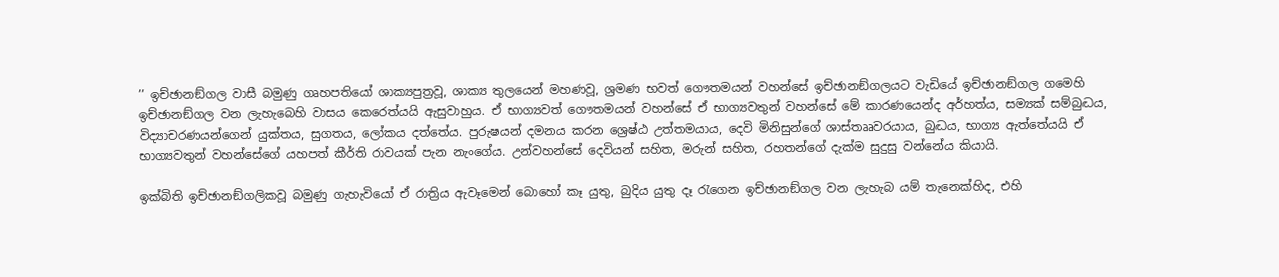’’ ඉච්ඡානඞ්ගල වාසී බමුණු ගෘහපතියෝ ශාක්‍යපුත්‍රවූ, ශාක්‍ය තුලයෙන් මහණවූ, ශ්‍රමණ භවත් ගෞතමයන් වහන්සේ ඉච්ඡානඞ්ගලයට වැඩියේ ඉච්ඡානඞ්ගල ගමෙහි ඉච්ඡානඞ්ගල වන ලැහැබෙහි වාසය කෙරෙත්යයි ඇසුවාහුය. ඒ භාග්‍යවත් ගෞතමයන් වහන්සේ ඒ භාග්‍යවතුන් වහන්සේ මේ කාරණයෙන්ද අර්හත්ය, සම්‍යක් සම්බුද්‍ධය, විද්‍යාචරණයන්ගෙන් යුක්තය, සුගතය, ලෝකය දත්තේය. පුරුෂයන් දමනය කරන ශ්‍රෙෂ්ඨ උත්තමයාය, දෙවි මිනිසුන්ගේ ශාස්තෲවරයාය, බුද්‍ධය, භාග්‍ය ඇත්තේයයි ඒ භාග්‍යවතුන් වහන්සේගේ යහපත් කීර්ති රාවයක් පැන නැංගේය. උන්වහන්සේ දෙවියන් සහිත, මරුන් සහිත, රහතන්ගේ දැක්ම සුදුසු වන්නේය කියායි.

ඉක්බිති ඉච්ඡානඞ්ගලිකවූ බමුණු ගැහැවියෝ ඒ රාත්‍රිය ඇවෑමෙන් බොහෝ කෑ යුතු, බුදිය යුතු දෑ රැගෙන ඉච්ඡානඞ්ගල වන ලැහැබ යම් තැනෙක්හිද, එහි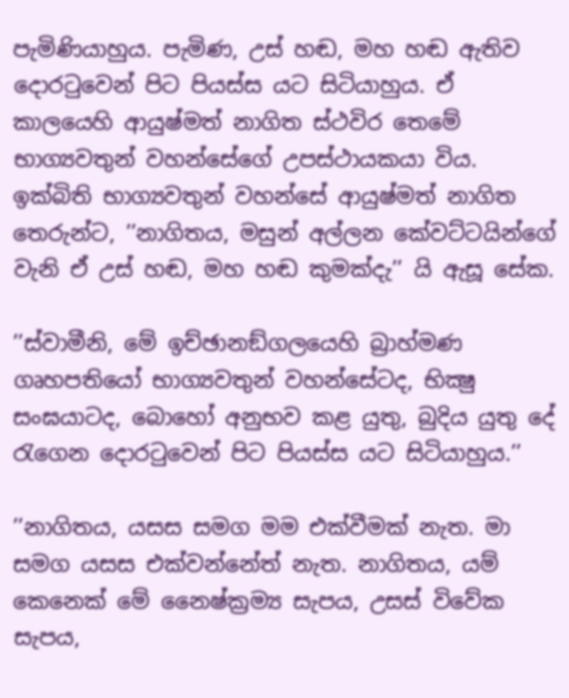පැමිණියාහුය. පැමිණ, උස් හඬ, මහ හඬ ඇතිව දොරටුවෙන් පිට පියස්ස යට සිටියාහුය. ඒ කාලයෙහි ආයුෂ්මත් නාගිත ස්ථවිර තෙමේ භාග්‍යවතුන් වහන්සේගේ උපස්ථායකයා විය. ඉක්බිති භාග්‍යවතුන් වහන්සේ ආයුෂ්මත් නාගිත තෙරුන්ට, ’’නාගිතය, මසුන් අල්ලන කේවට්ටයින්ගේ වැනි ඒ උස් හඬ, මහ හඬ කුමක්දැ’’ යි ඇසූ සේක.

’’ස්වාමීනි, මේ ඉච්ඡානඞ්ගලයෙහි බ්‍රාහ්මණ ගෘහපතියෝ භාග්‍යවතුන් වහන්සේටද, භික්‍ෂු සංඝයාටද, බොහෝ අනුභව කළ යුතු, බුදිය යුතු දේ රැගෙන දොරටුවෙන් පිට පියස්ස යට සිටියාහුය.’’

’’නාගිතය, යසස සමග මම එක්වීමක් නැත. මා සමග යසස එක්වන්නේත් නැත. නාගිතය, යම් කෙනෙක් මේ නෛෂ්ක්‍රම්‍ය සැපය, උසස් විවේක සැපය,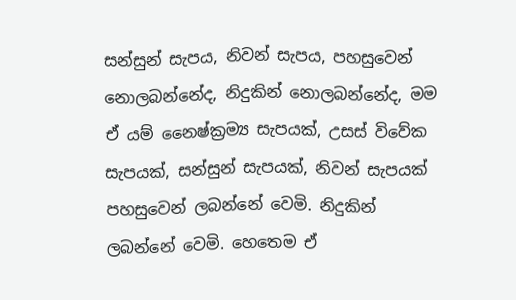සන්සුන් සැපය, නිවන් සැපය, පහසුවෙන් නොලබන්නේද, නිදුකින් නොලබන්නේද, මම ඒ යම් නෛෂ්ක්‍රම්‍ය සැපයක්, උසස් විවේක සැපයක්, සන්සුන් සැපයක්, නිවන් සැපයක් පහසුවෙන් ලබන්නේ වෙමි. නිදුකින් ලබන්නේ වෙමි. හෙතෙම ඒ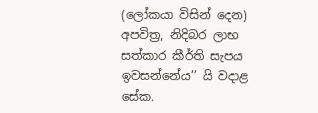(ලෝකයා විසින් දෙන) අපවිත්‍ර, නිදිබර ලාභ සත්කාර කීර්ති සැපය ඉවසන්නේය’’ යි වදාළ සේක.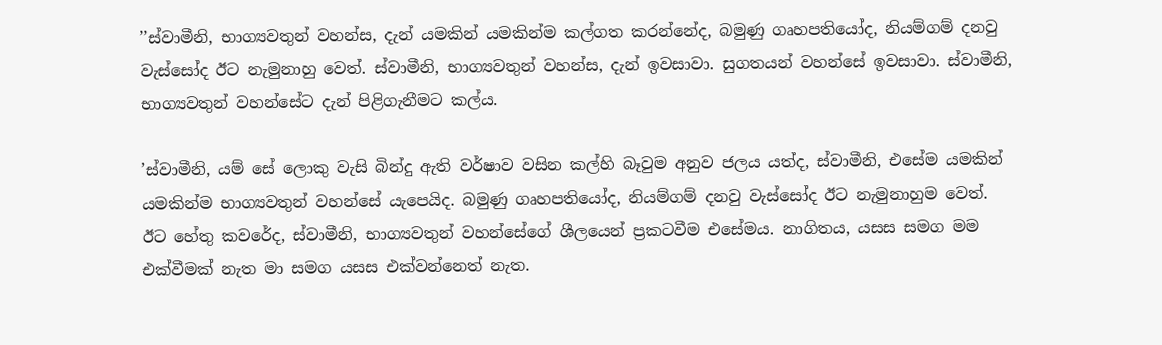’’ස්වාමීනි, භාග්‍යවතුන් වහන්ස, දැන් යමකින් යමකින්ම කල්ගත කරන්නේද, බමුණු ගෘහපතියෝද, නියම්ගම් දනවු වැස්සෝද ඊට නැමුනාහු වෙත්. ස්වාමීනි, භාග්‍යවතුන් වහන්ස, දැන් ඉවසාවා. සුගතයන් වහන්සේ ඉවසාවා. ස්වාමීනි, භාග්‍යවතුන් වහන්සේට දැන් පිළිගැනීමට කල්ය.

’ස්වාමීනි, යම් සේ ලොකු වැසි බින්දු ඇති වර්ෂාව වසින කල්හි බෑවුම අනුව ජලය යත්ද, ස්වාමීනි, එසේම යමකින් යමකින්ම භාග්‍යවතුන් වහන්සේ යැපෙයිද. බමුණු ගෘහපතියෝද, නියම්ගම් දනවු වැස්සෝද ඊට නැමුනාහුම වෙත්. ඊට හේතු කවරේද, ස්වාමීනි, භාග්‍යවතුන් වහන්සේගේ ශීලයෙන් ප්‍රකටවීම එසේමය. නාගිතය, යසස සමග මම එක්වීමක් නැත මා සමග යසස එක්වන්නෙත් නැත.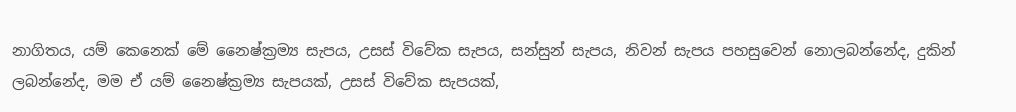නාගිතය, යම් කෙනෙක් මේ නෛෂ්ක්‍රම්‍ය සැපය, උසස් විවේක සැපය, සන්සුන් සැපය, නිවන් සැපය පහසුවෙන් නොලබන්නේද, දුකින් ලබන්නේද, මම ඒ යම් නෛෂ්ක්‍රම්‍ය සැපයක්, උසස් විවේක සැපයක්,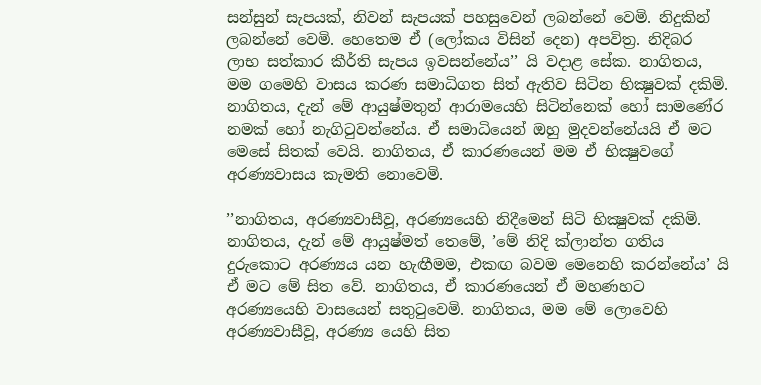සන්සුන් සැපයක්, නිවන් සැපයක් පහසුවෙන් ලබන්නේ වෙමි. නිදුකින් ලබන්නේ වෙමි. හෙතෙම ඒ (ලෝකය විසින් දෙන) අපවිත්‍ර. නිදිබර ලාභ සත්කාර කීර්ති සැපය ඉවසන්නේය’’ යි වදාළ සේක. නාගිතය, මම ගමෙහි වාසය කරණ සමාධිගත සිත් ඇතිව සිටින භික්‍ෂුවක් දකිමි. නාගිතය, දැන් මේ ආයුෂ්මතුන් ආරාමයෙහි සිටින්නෙක් හෝ සාමණේර නමක් හෝ නැගිටුවන්නේය. ඒ සමාධියෙන් ඔහු මුදවන්නේයයි ඒ මට මෙසේ සිතක් වෙයි. නාගිතය, ඒ කාරණයෙන් මම ඒ භික්‍ෂුවගේ අරණ්‍යවාසය කැමති නොවෙමි.

’’නාගිතය, අරණ්‍යවාසීවූ, අරණ්‍යයෙහි නිදීමෙන් සිටි භික්‍ෂුවක් දකිමි. නාගිතය, දැන් මේ ආයුෂ්මත් තෙමේ, ’මේ නිදි ක්ලාන්ත ගතිය දුරුකොට අරණ්‍යය යන හැඟීමම, එකඟ බවම මෙනෙහි කරන්නේය’ යි ඒ මට මේ සිත වේ. නාගිතය, ඒ කාරණයෙන් ඒ මහණහට අරණ්‍යයෙහි වාසයෙන් සතුටුවෙමි. නාගිතය, මම මේ ලොවෙහි අරණ්‍යවාසීවූ, අරණ්‍ය යෙහි සිත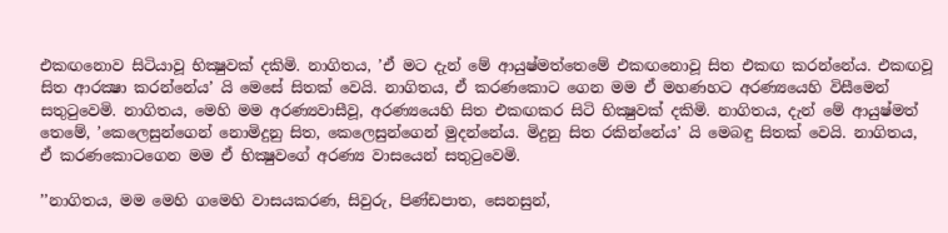එකඟනොව සිටියාවූ භික්‍ෂුවක් දකිමි. නාගිතය, ’ඒ මට දැන් මේ ආයුෂ්මත්තෙමේ එකඟනොවූ සිත එකඟ කරන්නේය. එකඟවූ සිත ආරක්‍ෂා කරන්නේය’ යි මෙසේ සිතක් වෙයි. නාගිතය, ඒ කරණකොට ගෙන මම ඒ මහණහට අරණ්‍යයෙහි විසීමෙන් සතුටුවෙමි. නාගිතය, මෙහි මම අරණ්‍යවාසීවූ, අරණ්‍යයෙහි සිත එකඟකර සිටි භික්‍ෂුවක් දකිමි. නාගිතය, දැන් මේ ආයුෂ්මත් තෙමේ, ’කෙලෙසුන්ගෙන් නොමිදුනු සිත, කෙලෙසුන්ගෙන් මුදන්නේය. මිදුනු සිත රකින්නේය’ යි මෙබඳු සිතක් වෙයි. නාගිතය, ඒ කරණකොටගෙන මම ඒ භික්‍ෂුවගේ අරණ්‍ය වාසයෙන් සතුටුවෙමි.

’’නාගිතය, මම මෙහි ගමෙහි වාසයකරණ, සිවුරු, පිණ්ඩපාත, සෙනසුන්,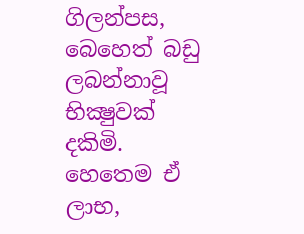ගිලන්පස, බෙහෙත් බඩු ලබන්නාවූ භික්‍ෂුවක් දකිමි. හෙතෙම ඒ ලාභ,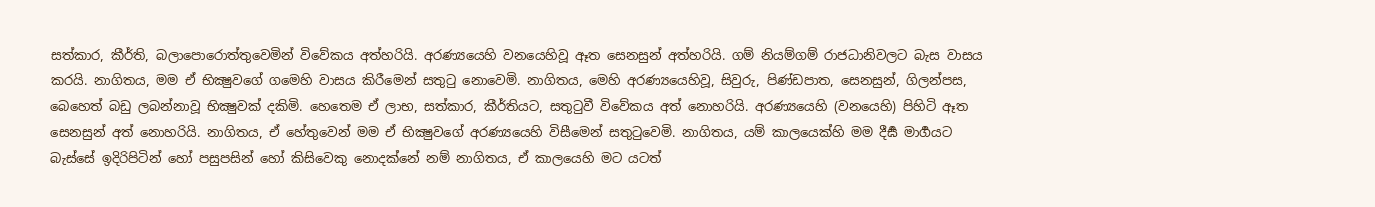සත්කාර, කීර්ති, බලාපොරොත්තුවෙමින් විවේකය අත්හරියි. අරණ්‍යයෙහි වනයෙහිවූ ඈත සෙනසුන් අත්හරියි. ගම් නියම්ගම් රාජධානිවලට බැස වාසය කරයි. නාගිතය, මම ඒ භික්‍ෂුවගේ ගමෙහි වාසය කිරීමෙන් සතුටු නොවෙමි. නාගිතය, මෙහි අරණ්‍යයෙහිවූ, සිවුරු, පිණ්ඩපාත, සෙනසුන්, ගිලන්පස, බෙහෙත් බඩු ලබන්නාවූ භික්‍ෂුවක් දකිමි. හෙතෙම ඒ ලාභ, සත්කාර, කීර්තියට, සතුටුවී විවේකය අත් නොහරියි. අරණ්‍යයෙහි (වනයෙහි) පිහිටි ඈත සෙනසුන් අත් නොහරියි. නාගිතය, ඒ හේතුවෙන් මම ඒ භික්‍ෂුවගේ අරණ්‍යයෙහි විසීමෙන් සතුටුවෙමි. නාගිතය, යම් කාලයෙක්හි මම දීර්‍ඝ මාර්‍ගයට බැස්සේ ඉදිරිපිටින් හෝ පසුපසින් හෝ කිසිවෙකු නොදක්නේ නම් නාගිතය, ඒ කාලයෙහි මට යටත්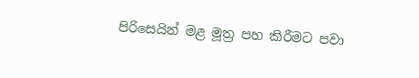පිරිසෙයින් මළ මූත්‍ර පහ කිරීමට පවා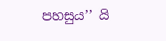පහසුය’’ යි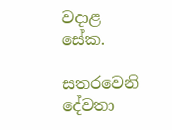වදාළ සේක.

සතරවෙනි දේවතා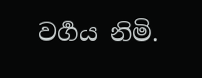වර්‍ගය නිමි.